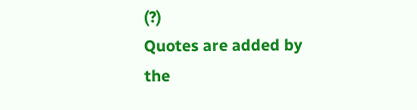(?)
Quotes are added by the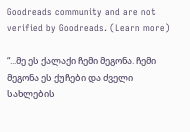Goodreads community and are not verified by Goodreads. (Learn more)

“...მე ეს ქალაქი ჩემი მეგონა. ჩემი მეგონა ეს ქუჩები და ძველი სახლების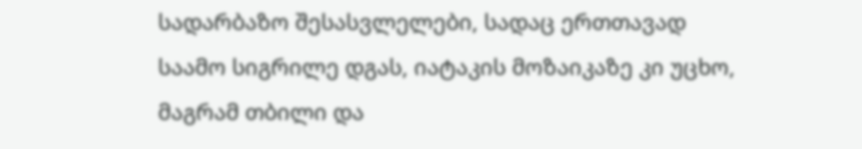სადარბაზო შესასვლელები, სადაც ერთთავად საამო სიგრილე დგას, იატაკის მოზაიკაზე კი უცხო, მაგრამ თბილი და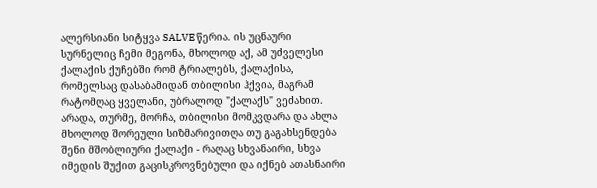ალერსიანი სიტყვა SALVE წერია. ის უცნაური სურნელიც ჩემი მეგონა, მხოლოდ აქ, ამ უძველესი ქალაქის ქუჩებში რომ ტრიალებს, ქალაქისა, რომელსაც დასაბამიდან თბილისი ჰქვია, მაგრამ რატომღაც ყველანი, უბრალოდ "ქალაქს" ვეძახით. არადა, თურმე, მორჩა, თბილისი მომკვდარა და ახლა მხოლოდ შორეული სიზმარივითღა თუ გაგახსენდება შენი მშობლიური ქალაქი - რაღაც სხვანაირი, სხვა იმედის შუქით გაცისკროვნებული და იქნებ ათასნაირი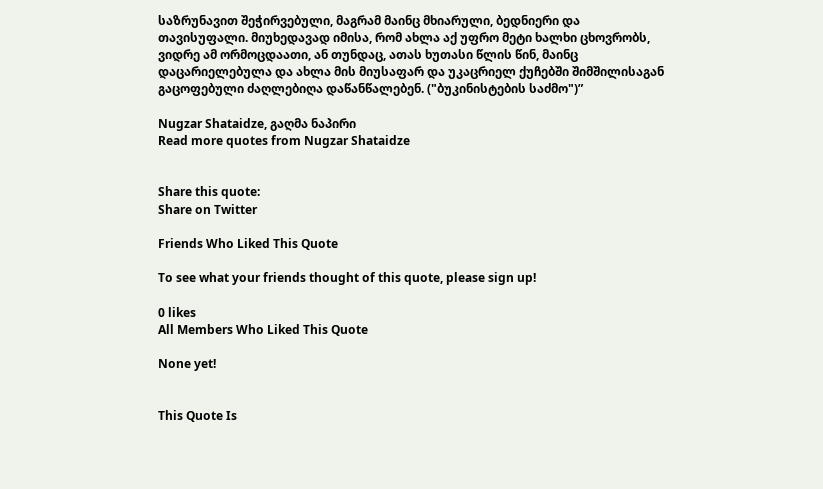საზრუნავით შეჭირვებული, მაგრამ მაინც მხიარული, ბედნიერი და თავისუფალი. მიუხედავად იმისა, რომ ახლა აქ უფრო მეტი ხალხი ცხოვრობს, ვიდრე ამ ორმოცდაათი, ან თუნდაც, ათას ხუთასი წლის წინ, მაინც დაცარიელებულა და ახლა მის მიუსაფარ და უკაცრიელ ქუჩებში შიმშილისაგან გაცოფებული ძაღლებიღა დაწანწალებენ. ("ბუკინისტების საძმო")”

Nugzar Shataidze, გაღმა ნაპირი
Read more quotes from Nugzar Shataidze


Share this quote:
Share on Twitter

Friends Who Liked This Quote

To see what your friends thought of this quote, please sign up!

0 likes
All Members Who Liked This Quote

None yet!


This Quote Is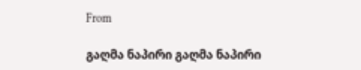From

გაღმა ნაპირი გაღმა ნაპირი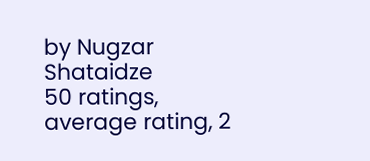by Nugzar Shataidze
50 ratings, average rating, 2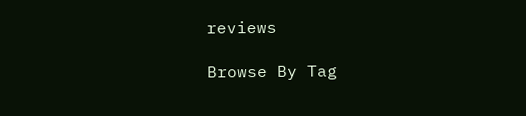reviews

Browse By Tag